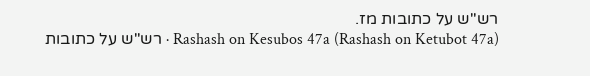רש"ש על כתובות מז.
Rashash on Kesubos 47a (Rashash on Ketubot 47a) · רש"ש על כתובות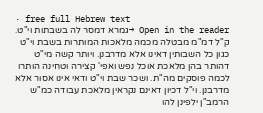· free full Hebrew text
Open in the reader →גמרא דמסר לה בשבתות וי"ט. ק"ל דמ"מ מבטלה מכמה מלאכות המותרות בשבת וי"ט כגון כל השבותין דאינו אלא מדרבנן. ויותר קשה מי"ט דהותר בהן מלאכת אוכל נפש ואפי' קצירה וטחינה הותרו לכמה פוסקים מה"ת. ושכר שבת וי"ט ודאי אינו אסור אלא מדרבנן. וי"ל דכיון דאינם נקראין מלאכת עבודה כמ"ש הרמב"ן ילפינן להו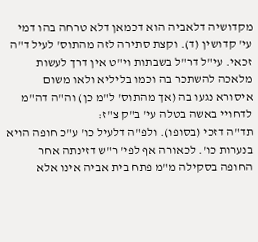מקדושיה דלאביה הוא דכמאן דלא טרחה בהו דמי עי' קדושין (ד). וקצת סתירה לזה מהתוס' לעיל ד"ה זכאי. עי"ל דר"ל בשבתות וי"ט אין דרך לעשות מלאכה להשתכר בה וכמו בליליא ולאו משום איסורא נגעו בה (אך מהתוס' ל"מ כן) וה"ה דה"מ לדחויי באשה בטלה עי' ב"ק צ"ז:
תד"ה דזכי (בסופו). ולפ"ה דלעיל כו' ע"כ חופה הויא בנערות כו'. לכאורה אף לפי' ר"ש דזינתה אחר החופה בסקילה מ"מ פתח בית אביה אינו אלא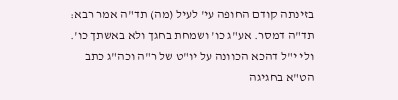בזינתה קודם החופה עי' לעיל (מה) תד"ה אמר רבא:
תד"ה דמסר. אע"ג כו' ושמחת בחגך ולא באשתך כו'. ולי י"ל דהכא הכוונה על יו"ט של ר"ה וכה"ג כתב הט"א בחגיגה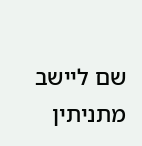שם ליישב מתניתין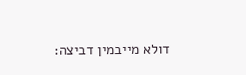דולא מייבמין דביצה: